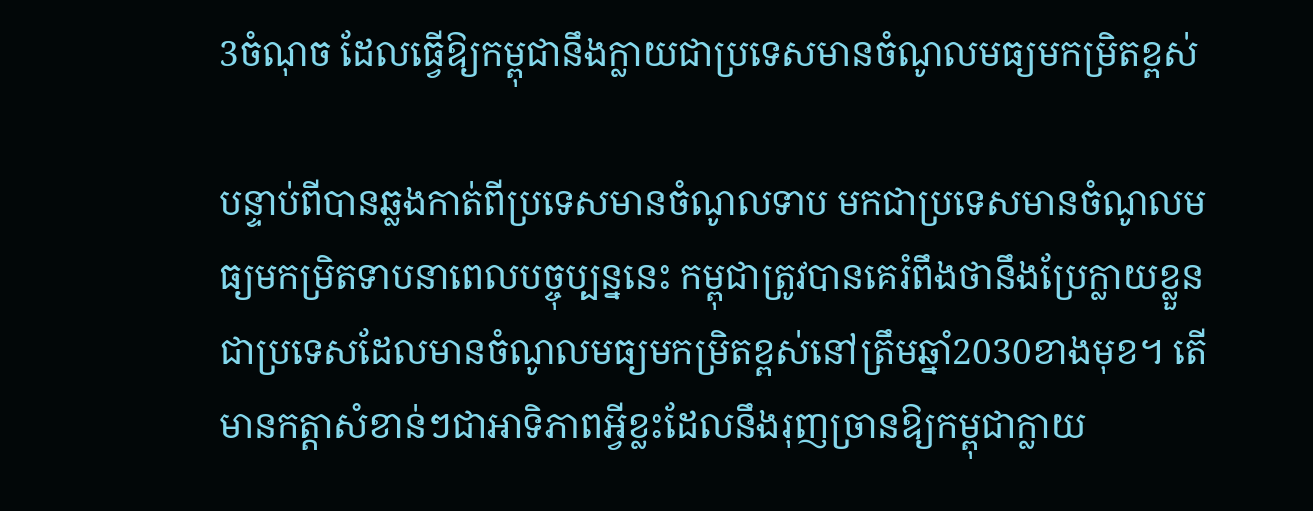3ចំណុច ដែលធ្វើឱ្យកម្ពុជានឹងក្លាយជាប្រទេសមានចំណូលមធ្យមកម្រិតខ្ពស់

បន្ទាប់ពីបានឆ្លងកាត់ពីប្រទេសមានចំណូលទាប មកជាប្រទេសមានចំណូលមធ្យមកម្រិតទាបនាពេលបច្ចុប្បន្ននេះ កម្ពុជាត្រូវបានគេរំពឹងថានឹងប្រែក្លាយខ្លួនជាប្រទេសដែលមានចំណូលមធ្យមកម្រិតខ្ពស់នៅត្រឹមឆ្នាំ2030ខាងមុខ។ តើមានកត្តាសំខាន់ៗជាអាទិភាពអ្វីខ្លះដែលនឹងរុញច្រានឱ្យកម្ពុជាក្លាយ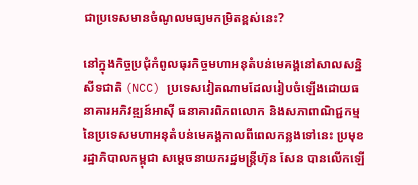ជាប្រទេសមានចំណូលមធ្យមកម្រិតខ្ពស់នេះ?

នៅក្នុងកិច្ចប្រជុំកំពូលធុរកិច្ចមហាអនុតំបន់មេគង្គនៅសាលសន្និសីទជាតិ (NCC) ប្រទេសវៀតណាមដែលរៀបចំឡើងដោយធនាគារអភិវឌ្ឍន៍អាស៊ី ធនាគារពិភពលោក និងសភាពាណិជ្ជកម្មនៃប្រទេសមហាអនុតំបន់មេគង្គកាលពីពេលកន្លងទៅនេះ ប្រមុខរដ្ឋាភិបាលកម្ពុជា សម្ដេចនាយករដ្ឋមន្ដ្រីហ៊ុន សែន បានលើកឡើ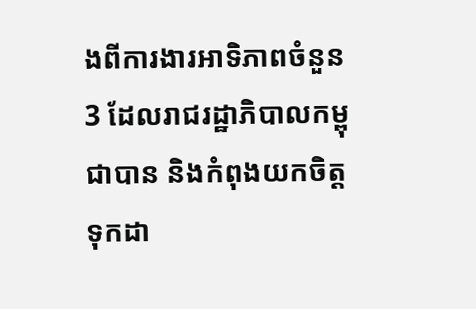ងពីការងារអាទិភាពចំនួន3 ដែលរាជរដ្ឋាភិបាលកម្ពុជាបាន និងកំពុងយកចិត្តទុកដា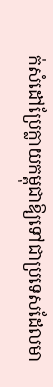ក់សំដៅប្រែក្លាយកម្ពុជាឱ្យទៅជាប្រទេសដែលមា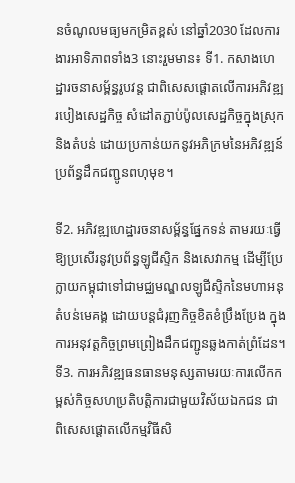នចំណូលមធ្យមកម្រិតខ្ពស់ នៅឆ្នាំ2030 ដែលការងារអាទិភាពទាំង3 នោះរួមមាន៖ ទី1. កសាងហេដ្ឋារចនាសម្ព័ន្ធរូបវន្ដ ជាពិសេសផ្ដោតលើការអភិវឌ្ឍរបៀងសេដ្ឋកិច្ច សំដៅតភ្ជាប់ប៉ូលសេដ្ឋកិច្ចក្នុងស្រុក និងតំបន់ ដោយប្រកាន់យកនូវអភិក្រមនៃអភិវឌ្ឍន៍ប្រព័ន្ធដឹកជញ្ជូនពហុមុខ។

ទី2. អភិវឌ្ឍហេដ្ឋារចនាសម្ព័ន្ធផ្នែកទន់ តាមរយៈធ្វើឱ្យប្រសើរនូវប្រព័ន្ធឡូជីស្ទិក និងសេវាកម្ម ដើម្បីប្រែក្លាយកម្ពុជាទៅជាមជ្ឈមណ្ឌលឡូជីស្ទិកនៃមហាអនុតំបន់មេគង្គ ដោយបន្ដជំរុញកិច្ចខិតខំប្រឹងប្រែង ក្នុងការអនុវត្ដកិច្ចព្រមព្រៀងដឹកជញ្ជូនឆ្លងកាត់ព្រំដែន។ ទី3. ការអភិវឌ្ឍធនធានមនុស្សតាមរយៈការលើកកម្ពស់កិច្ចសហប្រតិបត្តិការជាមួយវិស័យឯកជន ជាពិសេសផ្ដោតលើកម្មវិធីសិ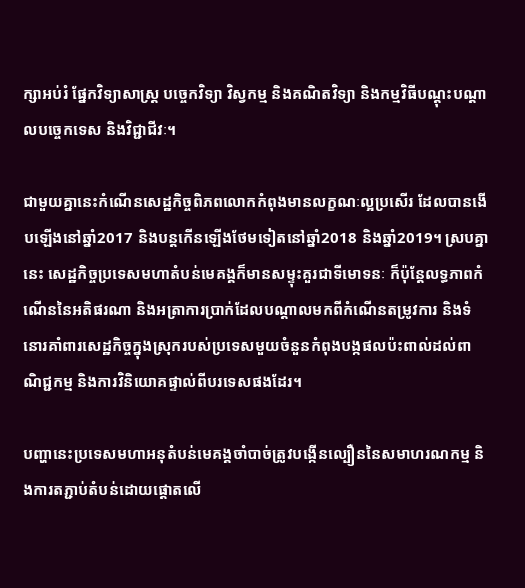ក្សាអប់រំ ផ្នែកវិទ្យាសាស្ដ្រ បច្ចេកវិទ្យា វិស្វកម្ម និងគណិតវិទ្យា និងកម្មវិធីបណ្ដុះបណ្ដាលបច្ចេកទេស និងវិជ្ជាជីវៈ។

ជាមួយគ្នានេះកំណើនសេដ្ឋកិច្ចពិភពលោកកំពុងមានលក្ខណៈល្អប្រសើរ ដែលបានងើបឡើងនៅឆ្នាំ2017 និងបន្ដកើនឡើងថែមទៀតនៅឆ្នាំ2018 និងឆ្នាំ2019។ ស្របគ្នានេះ សេដ្ឋកិច្ចប្រទេសមហាតំបន់មេគង្គក៏មានសម្ទុះគួរជាទីមោទនៈ ក៏ប៉ុន្ដែលទ្ធភាពកំណើននៃអតិផរណា និងអត្រាការប្រាក់ដែលបណ្ដាលមកពីកំណើនតម្រូវការ និងទំនោរគាំពារសេដ្ឋកិច្ចក្នុងស្រុករបស់ប្រទេសមួយចំនួនកំពុងបង្កផលប៉ះពាល់ដល់ពាណិជ្ជកម្ម និងការវិនិយោគផ្ទាល់ពីបរទេសផងដែរ។

បញ្ហានេះប្រទេសមហាអនុតំបន់មេគង្គចាំបាច់ត្រូវបង្កើនល្បឿននៃសមាហរណកម្ម និងការតភ្ជាប់តំបន់ដោយផ្ដោតលើ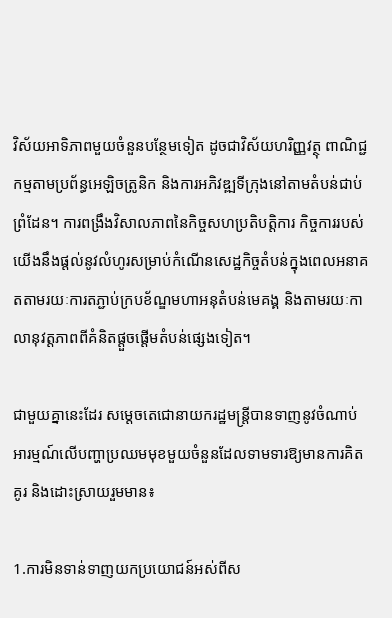វិស័យអាទិភាពមួយចំនួនបន្ថែមទៀត ដូចជាវិស័យហរិញ្ញវត្ថុ ពាណិជ្ជកម្មតាមប្រព័ន្ធអេឡិចត្រូនិក និងការអភិវឌ្ឍទីក្រុងនៅតាមតំបន់ជាប់ព្រំដែន។ ការពង្រឹងវិសាលភាពនៃកិច្ចសហប្រតិបត្តិការ កិច្ចការរបស់យើងនឹងផ្ដល់នូវលំហូរសម្រាប់កំណើនសេដ្ឋកិច្ចតំបន់ក្នុងពេលអនាគតតាមរយៈការតភ្ជាប់ក្របខ័ណ្ឌមហាអនុតំបន់មេគង្គ និងតាមរយៈកាលានុវត្ដភាពពីគំនិតផ្ដួចផ្ដើមតំបន់ផ្សេងទៀត។

ជាមួយគ្នានេះដែរ សម្ដេចតេជោនាយករដ្ឋមន្ត្រីបានទាញនូវចំណាប់អារម្មណ៍លើបញ្ហាប្រឈមមុខមួយចំនួនដែលទាមទារឱ្យមានការគិតគូរ និងដោះស្រាយរួមមាន៖

1.ការមិនទាន់ទាញយកប្រយោជន៍អស់ពីស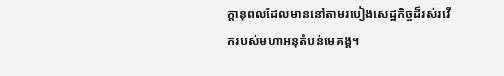ក្ដានុពលដែលមាននៅតាមរបៀងសេដ្ឋកិច្ចដ៏រស់រវើករបស់មហាអនុតំបន់មេគង្គ។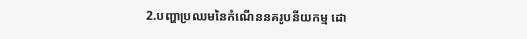2.បញ្ហាប្រឈមនៃកំណើននគរូបនីយកម្ម ដោ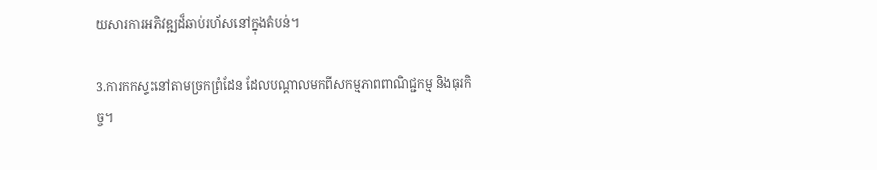យសារការអភិវឌ្ឍដ៏ឆាប់រហ័សនៅក្នុងតំបន់។

3.ការកកស្ទះនៅតាមច្រកព្រំដែន ដែលបណ្ដាលមកពីសកម្មភាពពាណិជ្ជកម្ម និងធុរកិច្ច។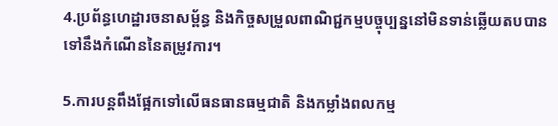4.ប្រព័ន្ធហេដ្ឋារចនាសម្ព័ន្ធ និងកិច្ចសម្រួលពាណិជ្ជកម្មបច្ចុប្បន្ននៅមិនទាន់ឆ្លើយតបបានទៅនឹងកំណើននៃតម្រូវការ។

5.ការបន្ដពឹងផ្អែកទៅលើធនធានធម្មជាតិ និងកម្លាំងពលកម្ម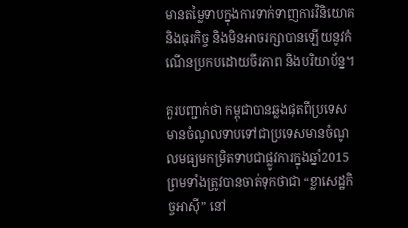មានតម្លៃទាបក្នុងការទាក់ទាញការវិនិយោគ និងធុរកិច្ច និងមិនអាចរក្សាបានឡើយនូវកំណើនប្រកបដោយចីរភាព និងបរិយាប័ន្ន។

គួរបញ្ជាក់ថា កម្ពុជាបានឆ្លងផុតពីប្រទេសមានចំណូលទាបទៅជាប្រទេសមានចំណូលមធ្យមកម្រិតទាបជាផ្លូវការក្នុងឆ្នាំ2015 ព្រមទាំងត្រូវបានចាត់ទុកថាជា “ខ្លាសេដ្ឋកិច្ចអាស៊ី” នៅ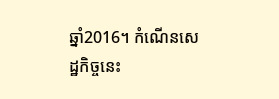ឆ្នាំ2016។ កំណើនសេដ្ឋកិច្ចនេះ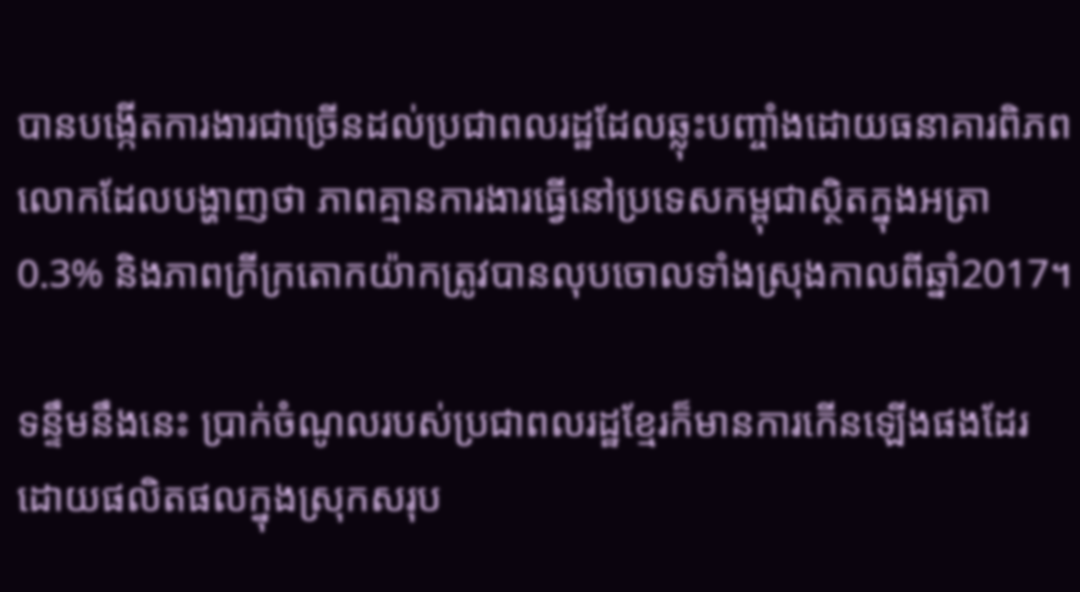បានបង្កើតការងារជាច្រើនដល់ប្រជាពលរដ្ឋដែលឆ្លុះបញ្ចាំងដោយធនាគារពិភពលោកដែលបង្ហាញថា ភាពគ្មានការងារធ្វើនៅប្រទេសកម្ពុជាស្ថិតក្នុងអត្រា 0.3% និងភាពក្រីក្រតោកយ៉ាកត្រូវបានលុបចោលទាំងស្រុងកាលពីឆ្នាំ2017។

ទន្ទឹមនឹងនេះ ប្រាក់ចំណូលរបស់ប្រជាពលរដ្ឋខ្មែរក៏មានការកើនឡើងផងដែរ ដោយផលិតផលក្នុងស្រុកសរុប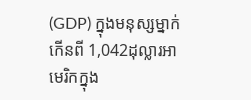(GDP) ក្នុងមនុស្សម្នាក់កើនពី 1,042ដុល្លារអាមេរិកក្នុង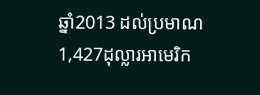ឆ្នាំ2013 ដល់ប្រមាណ 1,427ដុល្លារអាមេរិក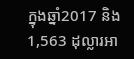ក្នុងឆ្នាំ2017 និង1,563 ដុល្លារអា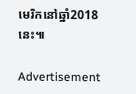មេរិកនៅឆ្នាំ2018នេះ៕

Advertisement